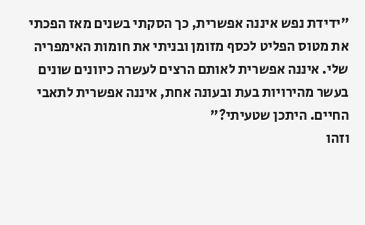"ידידת נפש איננה אפשרית, כך הסקתי בשנים מאז הפכתי את מטוס הפליט לכסף מזומן ובניתי את חומות האימפריה שלי. איננה אפשרית לאותם הרצים לעשרה כיוונים שונים בעשר מהירויות בעת ובעונה אחת, איננה אפשרית לתאבי החיים. היתכן שטעיתי?"
וזהו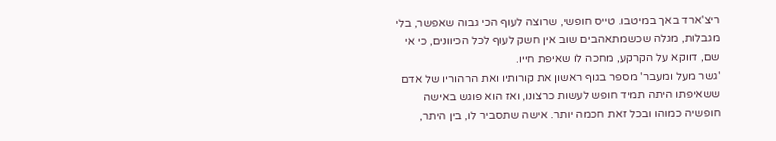ריצ'ארד באך במיטבו. טייס חופשי, שרוצה לעוף הכי גבוה שאפשר, בלי מגבלות, מגלה שכשמתאהבים שוב אין חשק לעוף לכל הכיוונים, כי אי שם, דווקא על הקרקע, מחכה לו שאיפת חייו.
'גשר מעל ומעבר' מספר בגוף ראשון את קורותיו ואת הרהוריו של אדם ששאיפתו היתה תמיד חופש לעשות כרצונו, ואז הוא פוגש באישה חופשיה כמוהו ובכל זאת חכמה יותר. אישה שתסביר לו, בין היתר,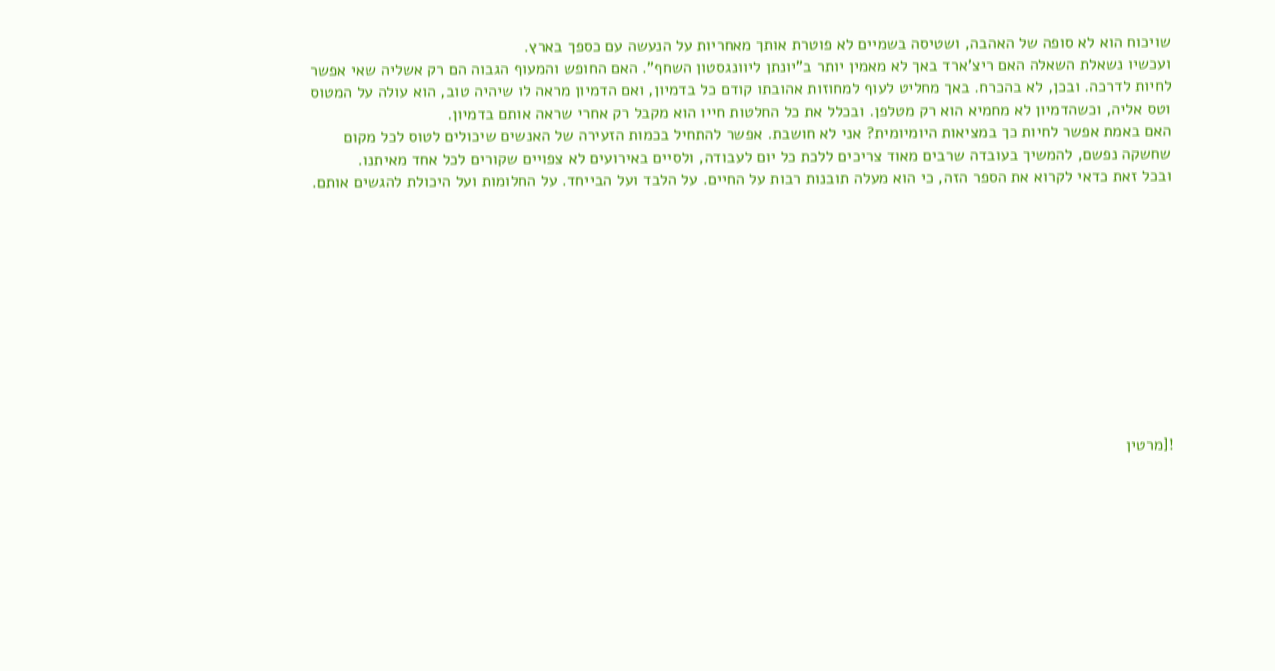שויכוח הוא לא סופה של האהבה, ושטיסה בשמיים לא פוטרת אותך מאחריות על הנעשה עם כספך בארץ.
ועכשיו נשאלת השאלה האם ריצ'ארד באך לא מאמין יותר ב"יונתן ליוונגסטון השחף". האם החופש והמעוף הגבוה הם רק אשליה שאי אפשר לחיות לדרכה. ובכן, לא בהכרח. באך מחליט לעוף למחוזות אהובתו קודם כל בדמיון, ואם הדמיון מראה לו שיהיה טוב, הוא עולה על המטוס וטס אליה, וכשהדמיון לא מחמיא הוא רק מטלפן. ובכלל את כל החלטות חייו הוא מקבל רק אחרי שראה אותם בדמיון.
האם באמת אפשר לחיות כך במציאות היומיומית? אני לא חושבת. אפשר להתחיל בכמות הזעירה של האנשים שיכולים לטוס לכל מקום שחשקה נפשם, להמשיך בעובדה שרבים מאוד צריכים ללכת כל יום לעבודה, ולסיים באירועים לא צפויים שקורים לכל אחד מאיתנו.
ובכל זאת כדאי לקרוא את הספר הזה, כי הוא מעלה תובנות רבות על החיים. על הלבד ועל הבייחד. על החלומות ועל היכולת להגשים אותם.











![מרטין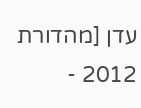עדן [מהדורת 2012 -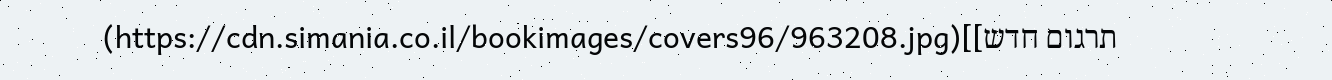תרגום חדש]](https://cdn.simania.co.il/bookimages/covers96/963208.jpg)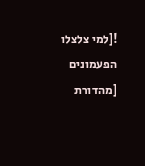![למי צלצלו הפעמונים [מהדורת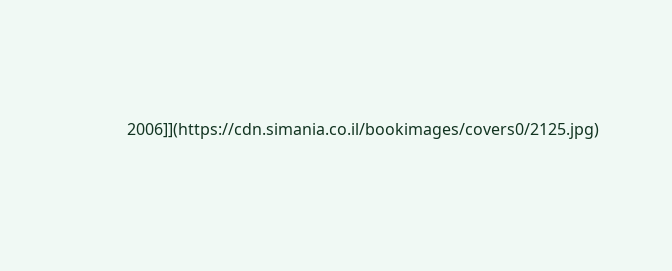2006]](https://cdn.simania.co.il/bookimages/covers0/2125.jpg)